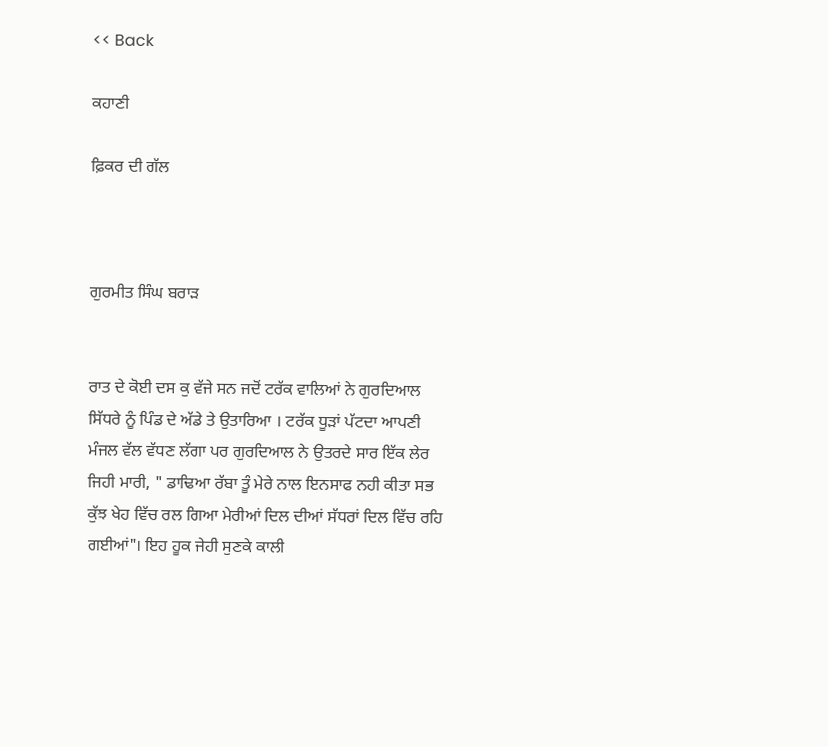<< Back

ਕਹਾਣੀ

ਫ਼ਿਕਰ ਦੀ ਗੱਲ



ਗੁਰਮੀਤ ਸਿੰਘ ਬਰਾੜ


ਰਾਤ ਦੇ ਕੋਈ ਦਸ ਕੁ ਵੱਜੇ ਸਨ ਜਦੋਂ ਟਰੱਕ ਵਾਲਿਆਂ ਨੇ ਗੁਰਦਿਆਲ ਸਿੱਧਰੇ ਨੂੰ ਪਿੰਡ ਦੇ ਅੱਡੇ ਤੇ ਉਤਾਰਿਆ । ਟਰੱਕ ਧੂੜਾਂ ਪੱਟਦਾ ਆਪਣੀ ਮੰਜਲ ਵੱਲ ਵੱਧਣ ਲੱਗਾ ਪਰ ਗੁਰਦਿਆਲ ਨੇ ਉਤਰਦੇ ਸਾਰ ਇੱਕ ਲੇਰ ਜਿਹੀ ਮਾਰੀ, " ਡਾਢਿਆ ਰੱਬਾ ਤੂੰ ਮੇਰੇ ਨਾਲ ਇਨਸਾਫ ਨਹੀ ਕੀਤਾ ਸਭ ਕੁੱਝ ਖੇਹ ਵਿੱਚ ਰਲ ਗਿਆ ਮੇਰੀਆਂ ਦਿਲ ਦੀਆਂ ਸੱਧਰਾਂ ਦਿਲ ਵਿੱਚ ਰਹਿ ਗਈਆਂ"। ਇਹ ਹੂਕ ਜੇਹੀ ਸੁਣਕੇ ਕਾਲੀ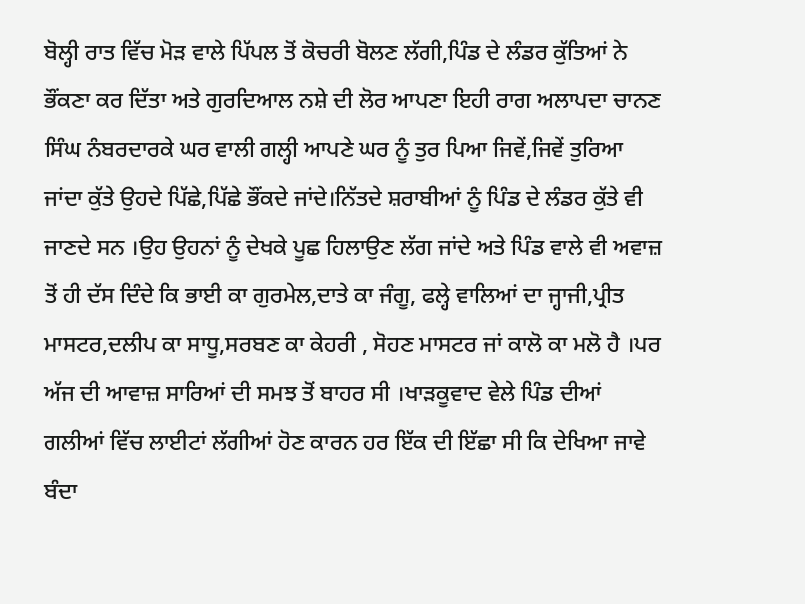ਬੋਲ੍ਹੀ ਰਾਤ ਵਿੱਚ ਮੋੜ ਵਾਲੇ ਪਿੱਪਲ ਤੋਂ ਕੋਚਰੀ ਬੋਲਣ ਲੱਗੀ,ਪਿੰਡ ਦੇ ਲੰਡਰ ਕੁੱਤਿਆਂ ਨੇ ਭੌਂਕਣਾ ਕਰ ਦਿੱਤਾ ਅਤੇ ਗੁਰਦਿਆਲ ਨਸ਼ੇ ਦੀ ਲੋਰ ਆਪਣਾ ਇਹੀ ਰਾਗ ਅਲਾਪਦਾ ਚਾਨਣ ਸਿੰਘ ਨੰਬਰਦਾਰਕੇ ਘਰ ਵਾਲੀ ਗਲ੍ਹੀ ਆਪਣੇ ਘਰ ਨੂੰ ਤੁਰ ਪਿਆ ਜਿਵੇਂ,ਜਿਵੇਂ ਤੁਰਿਆ ਜਾਂਦਾ ਕੁੱਤੇ ਉਹਦੇ ਪਿੱਛੇ,ਪਿੱਛੇ ਭੌਂਕਦੇ ਜਾਂਦੇ।ਨਿੱਤਦੇ ਸ਼ਰਾਬੀਆਂ ਨੂੰ ਪਿੰਡ ਦੇ ਲੰਡਰ ਕੁੱਤੇ ਵੀ ਜਾਣਦੇ ਸਨ ।ਉਹ ਉਹਨਾਂ ਨੂੰ ਦੇਖਕੇ ਪੂਛ ਹਿਲਾਉਣ ਲੱਗ ਜਾਂਦੇ ਅਤੇ ਪਿੰਡ ਵਾਲੇ ਵੀ ਅਵਾਜ਼ ਤੋਂ ਹੀ ਦੱਸ ਦਿੰਦੇ ਕਿ ਭਾਈ ਕਾ ਗੁਰਮੇਲ,ਦਾਤੇ ਕਾ ਜੰਗੂ, ਫਲ੍ਹੇ ਵਾਲਿਆਂ ਦਾ ਜ੍ਹਾਜੀ,ਪ੍ਰੀਤ ਮਾਸਟਰ,ਦਲੀਪ ਕਾ ਸਾਧੂ,ਸਰਬਣ ਕਾ ਕੇਹਰੀ , ਸੋਹਣ ਮਾਸਟਰ ਜਾਂ ਕਾਲੋ ਕਾ ਮਲੋ ਹੈ ।ਪਰ ਅੱਜ ਦੀ ਆਵਾਜ਼ ਸਾਰਿਆਂ ਦੀ ਸਮਝ ਤੋਂ ਬਾਹਰ ਸੀ ।ਖਾੜਕੂਵਾਦ ਵੇਲੇ ਪਿੰਡ ਦੀਆਂ ਗਲੀਆਂ ਵਿੱਚ ਲਾਈਟਾਂ ਲੱਗੀਆਂ ਹੋਣ ਕਾਰਨ ਹਰ ਇੱਕ ਦੀ ਇੱਛਾ ਸੀ ਕਿ ਦੇਖਿਆ ਜਾਵੇ ਬੰਦਾ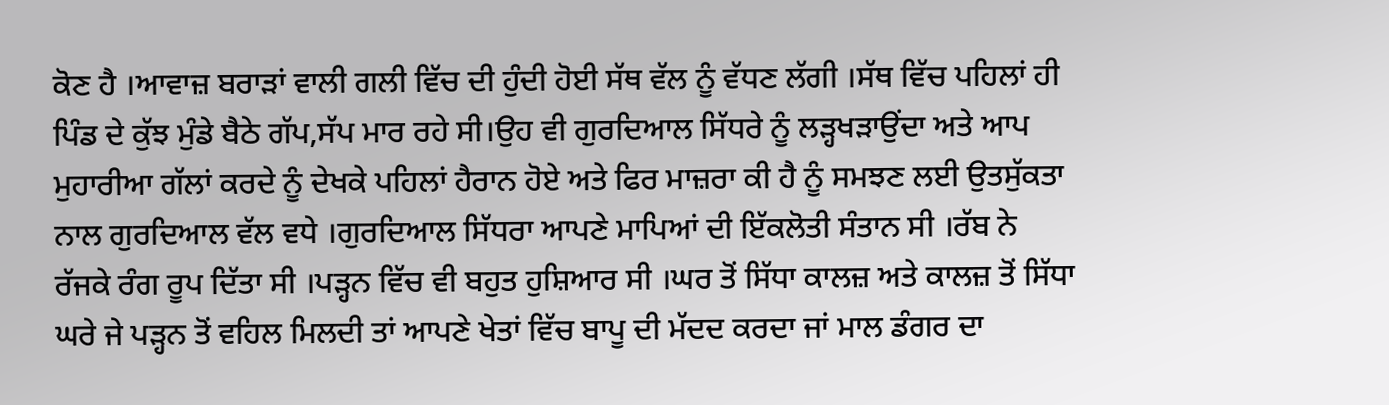ਕੋਣ ਹੈ ।ਆਵਾਜ਼ ਬਰਾੜਾਂ ਵਾਲੀ ਗਲੀ ਵਿੱਚ ਦੀ ਹੁੰਦੀ ਹੋਈ ਸੱਥ ਵੱਲ ਨੂੰ ਵੱਧਣ ਲੱਗੀ ।ਸੱਥ ਵਿੱਚ ਪਹਿਲਾਂ ਹੀ ਪਿੰਡ ਦੇ ਕੁੱਝ ਮੁੰਡੇ ਬੈਠੇ ਗੱਪ,ਸੱਪ ਮਾਰ ਰਹੇ ਸੀ।ਉਹ ਵੀ ਗੁਰਦਿਆਲ ਸਿੱਧਰੇ ਨੂੰ ਲੜ੍ਹਖੜਾਉਂਦਾ ਅਤੇ ਆਪ ਮੁਹਾਰੀਆ ਗੱਲਾਂ ਕਰਦੇ ਨੂੰ ਦੇਖਕੇ ਪਹਿਲਾਂ ਹੈਰਾਨ ਹੋਏ ਅਤੇ ਫਿਰ ਮਾਜ਼ਰਾ ਕੀ ਹੈ ਨੂੰ ਸਮਝਣ ਲਈ ਉਤਸੁੱਕਤਾ ਨਾਲ ਗੁਰਦਿਆਲ ਵੱਲ ਵਧੇ ।ਗੁਰਦਿਆਲ ਸਿੱਧਰਾ ਆਪਣੇ ਮਾਪਿਆਂ ਦੀ ਇੱਕਲੋਤੀ ਸੰਤਾਨ ਸੀ ।ਰੱਬ ਨੇ ਰੱਜਕੇ ਰੰਗ ਰੂਪ ਦਿੱਤਾ ਸੀ ।ਪੜ੍ਹਨ ਵਿੱਚ ਵੀ ਬਹੁਤ ਹੁਸ਼ਿਆਰ ਸੀ ।ਘਰ ਤੋਂ ਸਿੱਧਾ ਕਾਲਜ਼ ਅਤੇ ਕਾਲਜ਼ ਤੋਂ ਸਿੱਧਾ ਘਰੇ ਜੇ ਪੜ੍ਹਨ ਤੋਂ ਵਹਿਲ ਮਿਲਦੀ ਤਾਂ ਆਪਣੇ ਖੇਤਾਂ ਵਿੱਚ ਬਾਪੂ ਦੀ ਮੱਦਦ ਕਰਦਾ ਜਾਂ ਮਾਲ ਡੰਗਰ ਦਾ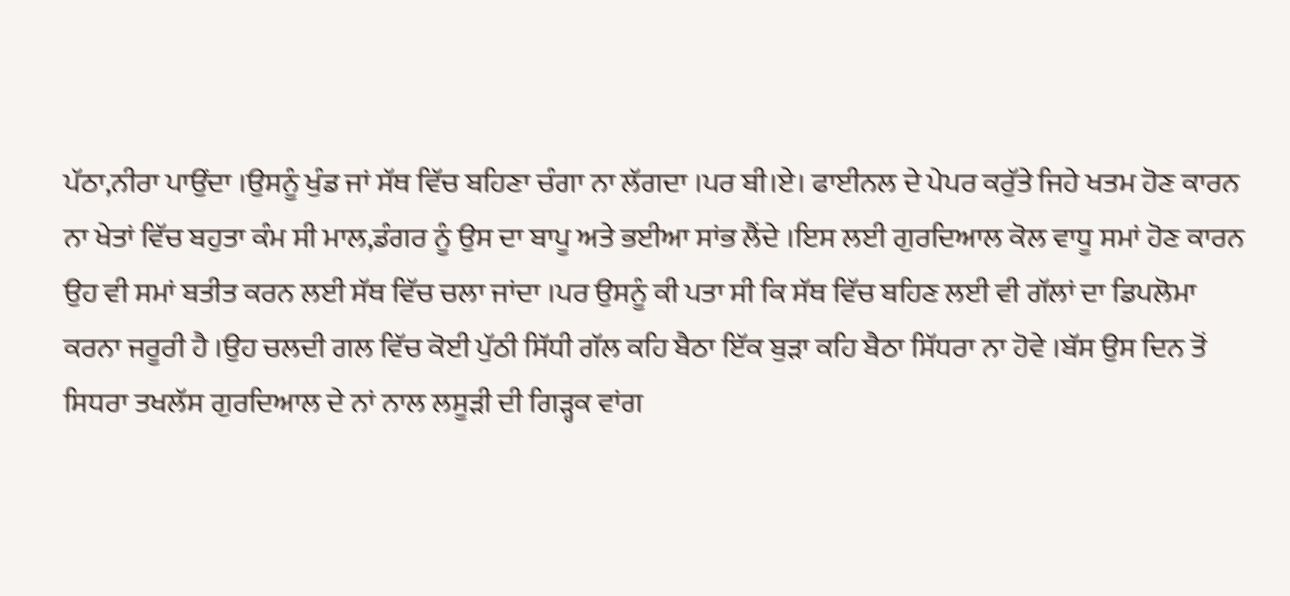ਪੱਠਾ,ਨੀਰਾ ਪਾਉਂਦਾ ।ਉਸਨੂੰ ਖੁੰਡ ਜਾਂ ਸੱਥ ਵਿੱਚ ਬਹਿਣਾ ਚੰਗਾ ਨਾ ਲੱਗਦਾ ।ਪਰ ਬੀ।ਏ। ਫਾਈਨਲ ਦੇ ਪੇਪਰ ਕਰੁੱਤੇ ਜਿਹੇ ਖਤਮ ਹੋਣ ਕਾਰਨ ਨਾ ਖੇਤਾਂ ਵਿੱਚ ਬਹੁਤਾ ਕੰਮ ਸੀ ਮਾਲ,ਡੰਗਰ ਨੂੰ ਉਸ ਦਾ ਬਾਪੂ ਅਤੇ ਭਈਆ ਸਾਂਭ ਲੈਂਦੇ ।ਇਸ ਲਈ ਗੁਰਦਿਆਲ ਕੋਲ ਵਾਧੂ ਸਮਾਂ ਹੋਣ ਕਾਰਨ ਉਹ ਵੀ ਸਮਾਂ ਬਤੀਤ ਕਰਨ ਲਈ ਸੱਥ ਵਿੱਚ ਚਲਾ ਜਾਂਦਾ ।ਪਰ ਉਸਨੂੰ ਕੀ ਪਤਾ ਸੀ ਕਿ ਸੱਥ ਵਿੱਚ ਬਹਿਣ ਲਈ ਵੀ ਗੱਲਾਂ ਦਾ ਡਿਪਲੋਮਾ ਕਰਨਾ ਜਰੂਰੀ ਹੈ ।ਉਹ ਚਲਦੀ ਗਲ ਵਿੱਚ ਕੋਈ ਪੁੱਠੀ ਸਿੱਧੀ ਗੱਲ ਕਹਿ ਬੈਠਾ ਇੱਕ ਬੁੜਾ ਕਹਿ ਬੈਠਾ ਸਿੱਧਰਾ ਨਾ ਹੋਵੇ ।ਬੱਸ ਉਸ ਦਿਨ ਤੋਂ ਸਿਧਰਾ ਤਖਲੱਸ ਗੁਰਦਿਆਲ ਦੇ ਨਾਂ ਨਾਲ ਲਸੂੜੀ ਦੀ ਗਿੜ੍ਹਕ ਵਾਂਗ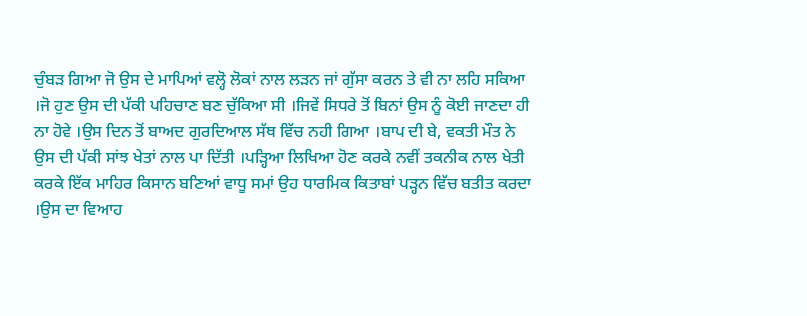ਚੁੰਬੜ ਗਿਆ ਜੋ ਉਸ ਦੇ ਮਾਪਿਆਂ ਵਲ੍ਹੋ ਲੋਕਾਂ ਨਾਲ ਲੜਨ ਜਾਂ ਗੁੱਸਾ ਕਰਨ ਤੇ ਵੀ ਨਾ ਲਹਿ ਸਕਿਆ ।ਜੋ ਹੁਣ ਉਸ ਦੀ ਪੱਕੀ ਪਹਿਚਾਣ ਬਣ ਚੁੱਕਿਆ ਸੀ ।ਜਿਵੇਂ ਸਿਧਰੇ ਤੋਂ ਬਿਨਾਂ ਉਸ ਨੂੰ ਕੋਈ ਜਾਣਦਾ ਹੀ ਨਾ ਹੋਵੇ ।ਉਸ ਦਿਨ ਤੋਂ ਬਾਅਦ ਗੁਰਦਿਆਲ ਸੱਥ ਵਿੱਚ ਨਹੀ ਗਿਆ ।ਬਾਪ ਦੀ ਬੇ, ਵਕਤੀ ਮੌਤ ਨੇ ਉਸ ਦੀ ਪੱਕੀ ਸਾਂਝ ਖੇਤਾਂ ਨਾਲ ਪਾ ਦਿੱਤੀ ।ਪੜ੍ਹਿਆ ਲਿਖਿਆ ਹੋਣ ਕਰਕੇ ਨਵੀਂ ਤਕਨੀਕ ਨਾਲ ਖੇਤੀ ਕਰਕੇ ਇੱਕ ਮਾਹਿਰ ਕਿਸਾਨ ਬਣਿਆਂ ਵਾਧੂ ਸਮਾਂ ਉਹ ਧਾਰਮਿਕ ਕਿਤਾਬਾਂ ਪੜ੍ਹਨ ਵਿੱਚ ਬਤੀਤ ਕਰਦਾ ।ਉਸ ਦਾ ਵਿਆਹ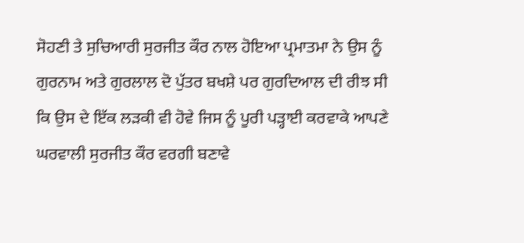ਸੋਹਣੀ ਤੇ ਸੁਚਿਆਰੀ ਸੁਰਜੀਤ ਕੌਰ ਨਾਲ ਹੋਇਆ ਪ੍ਰਮਾਤਮਾ ਨੇ ਉਸ ਨੂੰ ਗੁਰਨਾਮ ਅਤੇ ਗੁਰਲਾਲ ਦੋ ਪੁੱਤਰ ਬਖਸ਼ੇ ਪਰ ਗੁਰਦਿਆਲ ਦੀ ਰੀਝ ਸੀ ਕਿ ਉਸ ਦੇ ਇੱਕ ਲੜਕੀ ਵੀ ਹੋਵੇ ਜਿਸ ਨੂੰ ਪੂਰੀ ਪੜ੍ਹਾਈ ਕਰਵਾਕੇ ਆਪਣੇ ਘਰਵਾਲੀ ਸੁਰਜੀਤ ਕੌਰ ਵਰਗੀ ਬਣਾਵੇ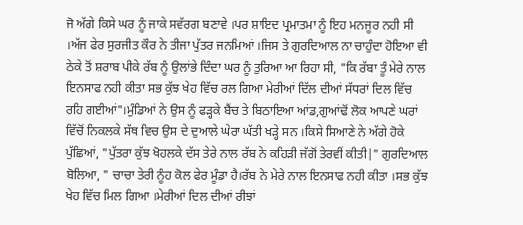ਜੋ ਅੱਗੇ ਕਿਸੇ ਘਰ ਨੂੰ ਜਾਕੇ ਸਵੱਰਗ ਬਣਾਵੇ ।ਪਰ ਸ਼ਾਇਦ ਪ੍ਰਮਾਤਮਾ ਨੂੰ ਇਹ ਮਨਜੂਰ ਨਹੀ ਸੀ ।ਅੱਜ ਫੇਰ ਸੁਰਜੀਤ ਕੌਰ ਨੇ ਤੀਜਾ ਪੁੱਤਰ ਜਨਮਿਆਂ ।ਜਿਸ ਤੇ ਗੁਰਦਿਆਲ ਨਾ ਚਾਹੁੰਦਾ ਹੋਇਆ ਵੀ ਠੇਕੇ ਤੋਂ ਸ਼ਰਾਬ ਪੀਕੇ ਰੱਬ ਨੂੰ ਉਲਾਂਭੇ ਦਿੰਦਾ ਘਰ ਨੂੰ ਤੁਰਿਆ ਆ ਰਿਹਾ ਸੀ, "ਕਿ ਰੱਬਾ ਤੂੰ ਮੇਰੇ ਨਾਲ ਇਨਸਾਫ ਨਹੀ ਕੀਤਾ ਸਭ ਕੁੱਝ ਖੇਹ ਵਿੱਚ ਰਲ ਗਿਆ ਮੇਰੀਆਂ ਦਿੱਲ ਦੀਆਂ ਸੱਧਰਾਂ ਦਿਲ ਵਿੱਚ ਰਹਿ ਗਈਆਂ"।ਮੁੰਡਿਆਂ ਨੇ ਉਸ ਨੂੰ ਫੜ੍ਹਕੇ ਬੈਂਚ ਤੇ ਬਿਠਾਇਆ ਆਂਡ,ਗੁਆਂਢੋਂ ਲੋਕ ਆਪਣੇ ਘਰਾਂ ਵਿੱਚੋਂ ਨਿਕਲਕੇ ਸੱਥ ਵਿਚ ਉਸ ਦੇ ਦੁਆਲੇ ਘੇਰਾ ਘੱਤੀ ਖੜ੍ਹੇ ਸਨ ।ਕਿਸੇ ਸਿਆਣੇ ਨੇ ਅੱਗੇ ਹੋਕੇ ਪੁੱਛਿਆਂ, "ਪੁੱਤਰਾ ਕੁੱਝ ਖੋਹਲਕੇ ਦੱਸ ਤੇਰੇ ਨਾਲ ਰੱਬ ਨੇ ਕਹਿੜੀ ਜੱਗੋਂ ਤੇਰਵੀਂ ਕੀਤੀ|" ਗੁਰਦਿਆਲ ਬੋਲਿਆ, " ਚਾਚਾ ਤੇਰੀ ਨੂੰਹ ਕੋਲ ਫੇਰ ਮੂੰਡਾ ਹੈ।ਰੱਬ ਨੇ ਮੇਰੇ ਨਾਲ ਇਨਸਾਫ ਨਹੀ ਕੀਤਾ ।ਸਭ ਕੁੱਝ ਖੇਹ ਵਿੱਚ ਮਿਲ ਗਿਆ ।ਮੇਰੀਆਂ ਦਿਲ ਦੀਆਂ ਰੀਝਾਂ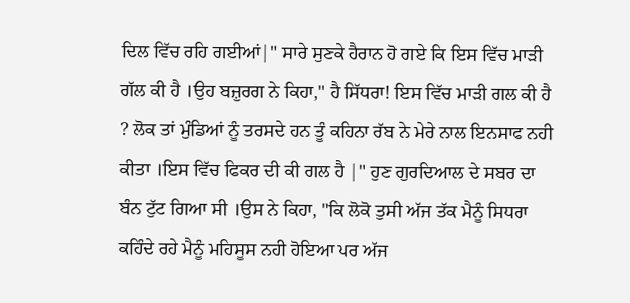ਦਿਲ ਵਿੱਚ ਰਹਿ ਗਈਆਂ|" ਸਾਰੇ ਸੁਣਕੇ ਹੈਰਾਨ ਹੋ ਗਏ ਕਿ ਇਸ ਵਿੱਚ ਮਾੜੀ ਗੱਲ ਕੀ ਹੈ ।ਉਹ ਬਜ਼ੁਰਗ ਨੇ ਕਿਹਾ," ਹੈ ਸਿੱਧਰਾ! ਇਸ ਵਿੱਚ ਮਾੜੀ ਗਲ ਕੀ ਹੈ ? ਲੋਕ ਤਾਂ ਮੁੰਡਿਆਂ ਨੂੰ ਤਰਸਦੇ ਹਨ ਤੂੰ ਕਹਿਨਾ ਰੱਬ ਨੇ ਮੇਰੇ ਨਾਲ ਇਨਸਾਫ ਨਹੀ ਕੀਤਾ ।ਇਸ ਵਿੱਚ ਫਿਕਰ ਦੀ ਕੀ ਗਲ ਹੈ |" ਹੁਣ ਗੁਰਦਿਆਲ ਦੇ ਸਬਰ ਦਾ ਬੰਨ ਟੁੱਟ ਗਿਆ ਸੀ ।ਉਸ ਨੇ ਕਿਹਾ, "ਕਿ ਲੋਕੋ ਤੁਸੀ ਅੱਜ ਤੱਕ ਮੈਨੂੰ ਸਿਧਰਾ ਕਹਿੰਦੇ ਰਹੇ ਮੈਨੂੰ ਮਹਿਸੂਸ ਨਹੀ ਹੋਇਆ ਪਰ ਅੱਜ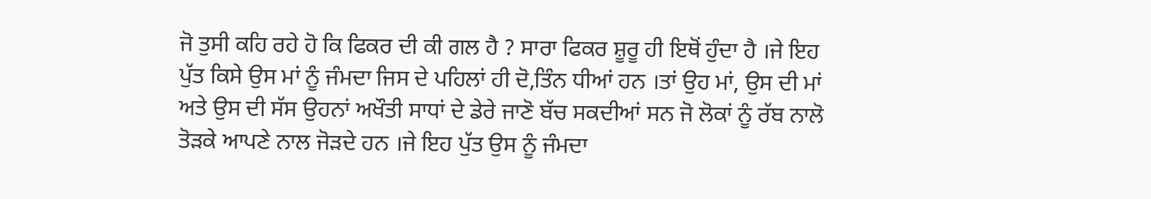ਜੋ ਤੁਸੀ ਕਹਿ ਰਹੇ ਹੋ ਕਿ ਫਿਕਰ ਦੀ ਕੀ ਗਲ ਹੈ ? ਸਾਰਾ ਫਿਕਰ ਸ਼ੂਰੂ ਹੀ ਇਥੋਂ ਹੁੰਦਾ ਹੈ ।ਜੇ ਇਹ ਪੁੱਤ ਕਿਸੇ ਉਸ ਮਾਂ ਨੂੰ ਜੰਮਦਾ ਜਿਸ ਦੇ ਪਹਿਲਾਂ ਹੀ ਦੋ,ਤਿੰਨ ਧੀਆਂ ਹਨ ।ਤਾਂ ਉਹ ਮਾਂ, ਉਸ ਦੀ ਮਾਂ ਅਤੇ ਉਸ ਦੀ ਸੱਸ ਉਹਨਾਂ ਅਖੌਤੀ ਸਾਧਾਂ ਦੇ ਡੇਰੇ ਜਾਣੋ ਬੱਚ ਸਕਦੀਆਂ ਸਨ ਜੋ ਲੋਕਾਂ ਨੂੰ ਰੱਬ ਨਾਲੋ ਤੋੜਕੇ ਆਪਣੇ ਨਾਲ ਜੋੜਦੇ ਹਨ ।ਜੇ ਇਹ ਪੁੱਤ ਉਸ ਨੂੰ ਜੰਮਦਾ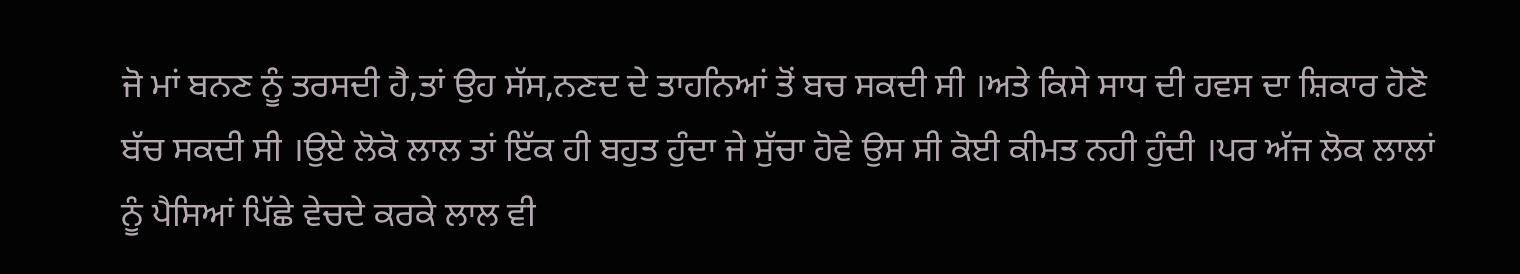ਜੋ ਮਾਂ ਬਨਣ ਨੂੰ ਤਰਸਦੀ ਹੈ,ਤਾਂ ਉਹ ਸੱਸ,ਨਣਦ ਦੇ ਤਾਹਨਿਆਂ ਤੋਂ ਬਚ ਸਕਦੀ ਸੀ ।ਅਤੇ ਕਿਸੇ ਸਾਧ ਦੀ ਹਵਸ ਦਾ ਸ਼ਿਕਾਰ ਹੋਣੋ ਬੱਚ ਸਕਦੀ ਸੀ ।ਉਏ ਲੋਕੋ ਲਾਲ ਤਾਂ ਇੱਕ ਹੀ ਬਹੁਤ ਹੁੰਦਾ ਜੇ ਸੁੱਚਾ ਹੋਵੇ ਉਸ ਸੀ ਕੋਈ ਕੀਮਤ ਨਹੀ ਹੁੰਦੀ ।ਪਰ ਅੱਜ ਲੋਕ ਲਾਲਾਂ ਨੂੰ ਪੈਸਿਆਂ ਪਿੱਛੇ ਵੇਚਦੇ ਕਰਕੇ ਲਾਲ ਵੀ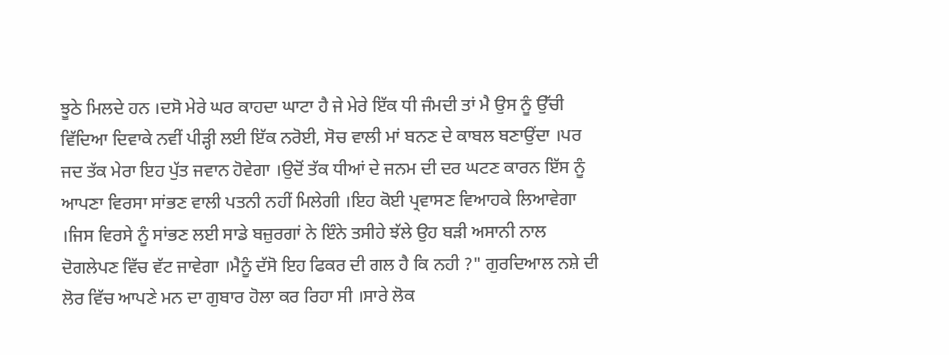ਝੂਠੇ ਮਿਲਦੇ ਹਨ ।ਦਸੋ ਮੇਰੇ ਘਰ ਕਾਹਦਾ ਘਾਟਾ ਹੈ ਜੇ ਮੇਰੇ ਇੱਕ ਧੀ ਜੰਮਦੀ ਤਾਂ ਮੈ ਉਸ ਨੂੰ ਉੱਚੀ ਵਿੱਦਿਆ ਦਿਵਾਕੇ ਨਵੀਂ ਪੀੜ੍ਹੀ ਲਈ ਇੱਕ ਨਰੋਈ, ਸੋਚ ਵਾਲੀ ਮਾਂ ਬਨਣ ਦੇ ਕਾਬਲ ਬਣਾਉਂਦਾ ।ਪਰ ਜਦ ਤੱਕ ਮੇਰਾ ਇਹ ਪੁੱਤ ਜਵਾਨ ਹੋਵੇਗਾ ।ਉਦੋਂ ਤੱਕ ਧੀਆਂ ਦੇ ਜਨਮ ਦੀ ਦਰ ਘਟਣ ਕਾਰਨ ਇੱਸ ਨੂੰ ਆਪਣਾ ਵਿਰਸਾ ਸਾਂਭਣ ਵਾਲੀ ਪਤਨੀ ਨਹੀਂ ਮਿਲੇਗੀ ।ਇਹ ਕੋਈ ਪ੍ਰਵਾਸਣ ਵਿਆਹਕੇ ਲਿਆਵੇਗਾ ।ਜਿਸ ਵਿਰਸੇ ਨੂੰ ਸਾਂਭਣ ਲਈ ਸਾਡੇ ਬਜ਼ੁਰਗਾਂ ਨੇ ਇੰਨੇ ਤਸੀਹੇ ਝੱਲੇ ਉਹ ਬੜੀ ਅਸਾਨੀ ਨਾਲ ਦੋਗਲੇਪਣ ਵਿੱਚ ਵੱਟ ਜਾਵੇਗਾ ।ਮੈਨੂੰ ਦੱਸੋ ਇਹ ਫਿਕਰ ਦੀ ਗਲ ਹੈ ਕਿ ਨਹੀ ?" ਗੁਰਦਿਆਲ ਨਸ਼ੇ ਦੀ ਲੋਰ ਵਿੱਚ ਆਪਣੇ ਮਨ ਦਾ ਗੁਬਾਰ ਹੋਲਾ ਕਰ ਰਿਹਾ ਸੀ ।ਸਾਰੇ ਲੋਕ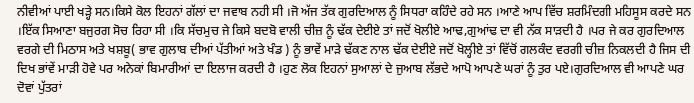ਨੀਵੀਆਂ ਪਾਈ ਖੜ੍ਹੇ ਸਨ।ਕਿਸੇ ਕੋਲ ਇਹਨਾਂ ਗੱਲਾਂ ਦਾ ਜਵਾਬ ਨਹੀ ਸੀ ।ਜੋ ਅੱਜ ਤੱਕ ਗੁਰਦਿਆਲ ਨੂੰ ਸਿਧਰਾ ਕਹਿੰਦੇ ਰਹੇ ਸਨ ।ਆਣੇ ਆਪ ਵਿੱਚ ਸ਼ਰਮਿੰਦਗੀ ਮਹਿਸੂਸ ਕਰਦੇ ਸਨ ।ਇੱਕ ਸਿਆਣਾ ਬਜੁਰਗ ਸੋਚ ਰਿਹਾ ਸੀ ।ਕਿ ਸੱਚਮੁਚ ਜੇ ਕਿਸੇ ਬਦਬੋ ਵਾਲੀ ਚੀਜ਼ ਨੂੰ ਢੱਕ ਦੇਈਏ ਤਾਂ ਜਦੋਂ ਖੋਲੀਏ ਆਢ,ਗੁਆਂਢ ਦਾ ਵੀ ਨੱਕ ਸਾੜਦੀ ਹੈ ।ਪਰ ਜੇ ਕਰ ਗੁਰਦਿਆਲ ਵਰਗੇ ਦੀ ਮਿਠਾਸ ਅਤੇ ਖਸ਼ਬੂ( ਭਾਵ ਗੁਲਾਬ ਦੀਆਂ ਪੱਤੀਆਂ ਅਤੇ ਖੰਡ ) ਨੂੰ ਭਾਵੇਂ ਮਾੜੇ ਢੱਕਣ ਨਾਲ ਢੱਕ ਦੇਈਏ ਜਦੋਂ ਖੋਲ੍ਹੀਏ ਤਾਂ ਵਿੱਚੋਂ ਗਲਕੰਦ ਵਰਗੀ ਚੀਜ਼ ਨਿਕਲਦੀ ਹੈ ਜਿਸ ਦੀ ਦਿਖ ਭਾਂਵੇਂ ਮਾੜੀ ਹੋਵੇ ਪਰ ਅਨੇਕਾਂ ਬਿਮਾਰੀਆਂ ਦਾ ਇਲਾਜ ਕਰਦੀ ਹੈ ।ਹੁਣ ਲੋਕ ਇਹਨਾਂ ਸੁਆਲਾਂ ਦੇ ਜੁਆਬ ਲੱਭਦੇ ਆਪੋ ਆਪਣੇ ਘਰਾਂ ਨੂੰ ਤੁਰ ਪਏ।ਗੁਰਦਿਆਲ ਵੀ ਆਪਣੇ ਘਰ ਦੋਵਾਂ ਪੁੱਤਰਾਂ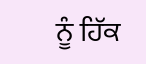ਨੂੰ ਹਿੱਕ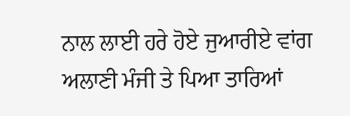ਨਾਲ ਲਾਈ ਹਰੇ ਹੋਏ ਜੁਆਰੀਏ ਵਾਂਗ ਅਲਾਣੀ ਮੰਜੀ ਤੇ ਪਿਆ ਤਾਰਿਆਂ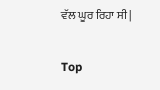ਵੱਲ ਘੂਰ ਰਿਹਾ ਸੀ |


Top